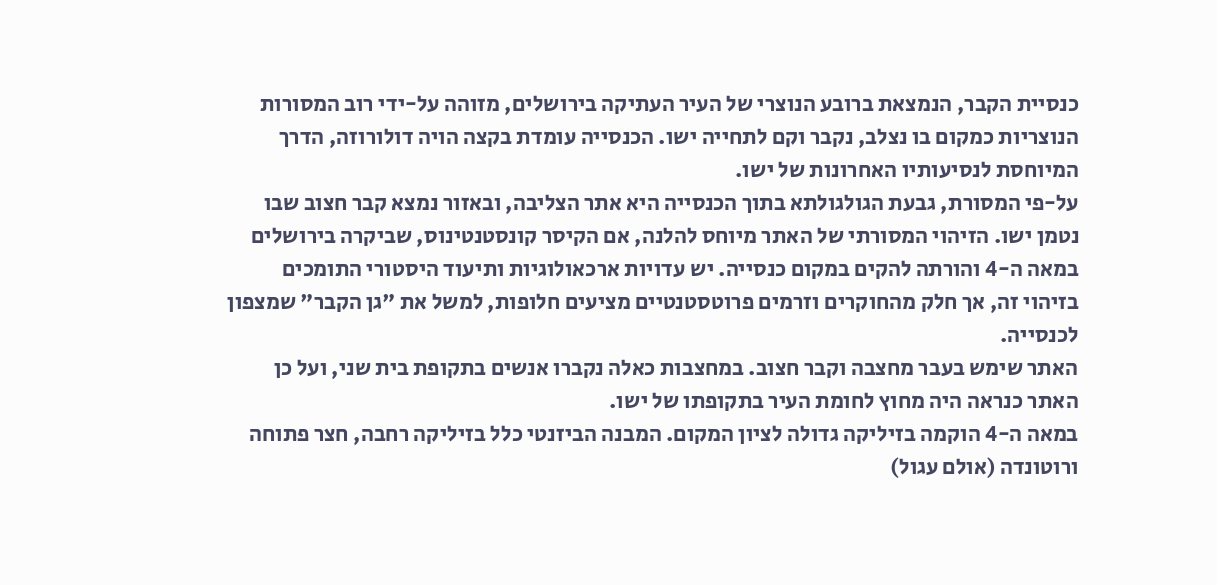כנסיית הקבר, הנמצאת ברובע הנוצרי של העיר העתיקה בירושלים, מזוהה על-ידי רוב המסורות הנוצריות כמקום בו נצלב, נקבר וקם לתחייה ישו. הכנסייה עומדת בקצה הויה דולורוזה, הדרך המיוחסת לנסיעותיו האחרונות של ישו.
על-פי המסורת, גבעת הגולגולתא בתוך הכנסייה היא אתר הצליבה, ובאזור נמצא קבר חצוב שבו נטמן ישו. הזיהוי המסורתי של האתר מיוחס להלנה, אם הקיסר קונסטנטינוס, שביקרה בירושלים במאה ה-4 והורתה להקים במקום כנסייה. יש עדויות ארכאולוגיות ותיעוד היסטורי התומכים בזיהוי זה, אך חלק מהחוקרים וזרמים פרוטסטנטיים מציעים חלופות, למשל את "גן הקבר" שמצפון לכנסייה.
האתר שימש בעבר מחצבה וקבר חצוב. במחצבות כאלה נקברו אנשים בתקופת בית שני, ועל כן האתר כנראה היה מחוץ לחומת העיר בתקופתו של ישו.
במאה ה-4 הוקמה בזיליקה גדולה לציון המקום. המבנה הביזנטי כלל בזיליקה רחבה, חצר פתוחה ורוטונדה (אולם עגול)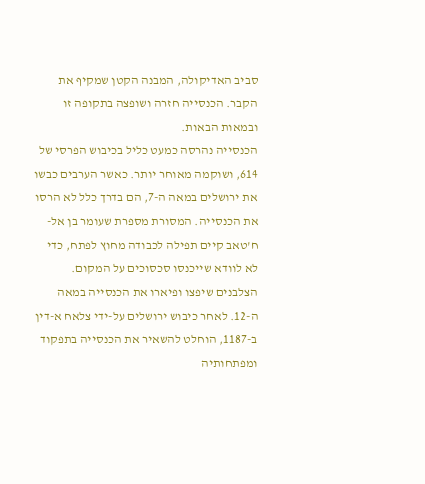סביב האדיקולה, המבנה הקטן שמקיף את הקבר. הכנסייה חזרה ושופצה בתקופה זו ובמאות הבאות.
הכנסייה נהרסה כמעט כליל בכיבוש הפרסי של 614, ושוקמה מאוחר יותר. כאשר הערבים כבשו את ירושלים במאה ה-7, הם בדרך כלל לא הרסו את הכנסייה. המסורת מספרת שעומר בן אל-ח'טאב קיים תפילה לכבודה מחוץ לפתח, כדי לא לוודא שייכנסו סכסוכים על המקום.
הצלבנים שיפצו ופיארו את הכנסייה במאה ה-12. לאחר כיבוש ירושלים על-ידי צלאח א-דין ב-1187, הוחלט להשאיר את הכנסייה בתפקוד ומפתחותיה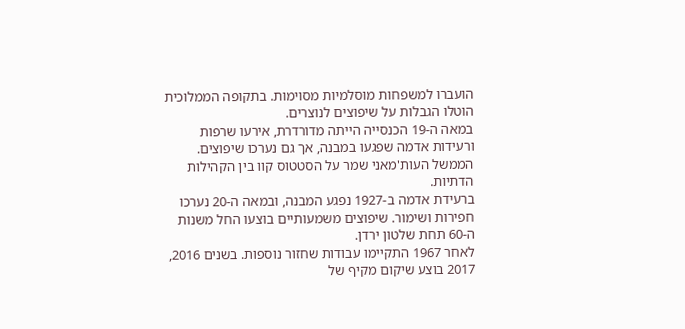הועברו למשפחות מוסלמיות מסוימות. בתקופה הממלוכית הוטלו הגבלות על שיפוצים לנוצרים.
במאה ה-19 הכנסייה הייתה מדורדרת, אירעו שרפות ורעידות אדמה שפגעו במבנה, אך גם נערכו שיפוצים. הממשל העות'מאני שמר על הסטטוס קוו בין הקהילות הדתיות.
ברעידת אדמה ב-1927 נפגע המבנה, ובמאה ה-20 נערכו חפירות ושימור. שיפוצים משמעותיים בוצעו החל משנות ה-60 תחת שלטון ירדן.
לאחר 1967 התקיימו עבודות שחזור נוספות. בשנים 2016, 2017 בוצע שיקום מקיף של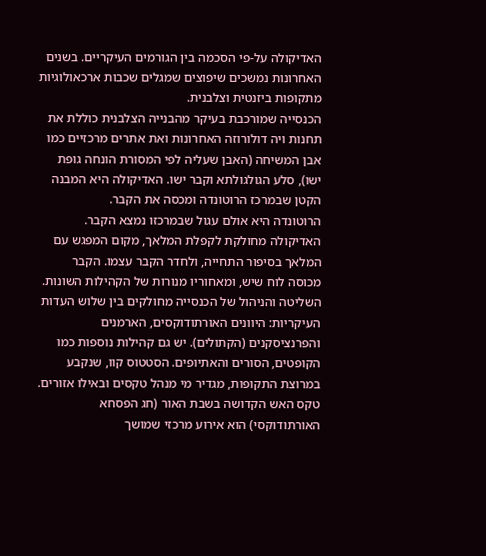האדיקולה על-פי הסכמה בין הגורמים העיקריים. בשנים האחרונות נמשכים שיפוצים שמגלים שכבות ארכאולוגיות מתקופות ביזנטית וצלבנית.
הכנסייה שמורכבת בעיקר מהבנייה הצלבנית כוללת את תחנות ויה דולורוזה האחרונות ואת אתרים מרכזיים כמו אבן המשיחה (האבן שעליה לפי המסורת הונחה גופת ישו), סלע הגולגולתא וקבר ישו. האדיקולה היא המבנה הקטן שבמרכז הרוטונדה ומכסה את הקבר.
הרוטונדה היא אולם עגול שבמרכזו נמצא הקבר. האדיקולה מחולקת לקפלת המלאך, מקום המפגש עם המלאך בסיפור התחייה, ולחדר הקבר עצמו. הקבר מכוסה לוח שיש, ומאחוריו מנורות של הקהילות השונות.
השליטה והניהול של הכנסייה מחולקים בין שלוש העדות העיקריות: היוונים האורתודוקסים, הארמנים והפרנציסקנים (הקתולים). יש גם קהילות נוספות כמו הקופטים, הסורים והאתיופים. הסטטוס קוו, שנקבע במרוצת התקופות, מגדיר מי מנהל טקסים ובאילו אזורים.
טקס האש הקדושה בשבת האור (חג הפסחא האורתודוקסי) הוא אירוע מרכזי שמושך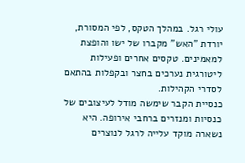עולי רגל. במהלך הטקס, לפי המסורת, יורדת "האש" מקברו של ישו והופצת למאמינים. טקסים אחרים ופעילות ליטורגית נערכים בחצר ובקפלות בהתאם לסדרי הקהילות.
כנסיית הקבר שימשה מודל לעיצובים של כנסיות ומנזרים ברחבי אירופה. היא נשארה מוקד עלייה לרגל לנוצרים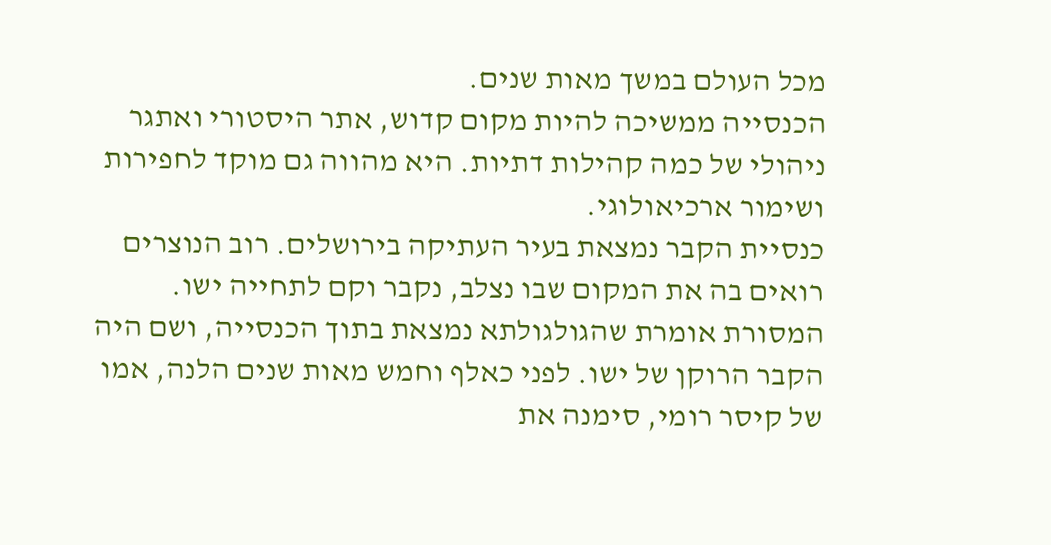מכל העולם במשך מאות שנים.
הכנסייה ממשיכה להיות מקום קדוש, אתר היסטורי ואתגר ניהולי של כמה קהילות דתיות. היא מהווה גם מוקד לחפירות ושימור ארכיאולוגי.
כנסיית הקבר נמצאת בעיר העתיקה בירושלים. רוב הנוצרים רואים בה את המקום שבו נצלב, נקבר וקם לתחייה ישו.
המסורת אומרת שהגולגולתא נמצאת בתוך הכנסייה, ושם היה הקבר הרוקן של ישו. לפני כאלף וחמש מאות שנים הלנה, אמו של קיסר רומי, סימנה את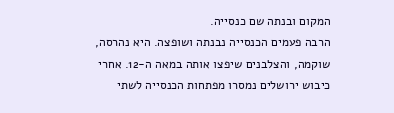המקום ובנתה שם כנסייה.
הרבה פעמים הכנסייה נבנתה ושופצה. היא נהרסה, שוקמה, והצלבנים שיפצו אותה במאה ה-12. אחרי כיבוש ירושלים נמסרו מפתחות הכנסייה לשתי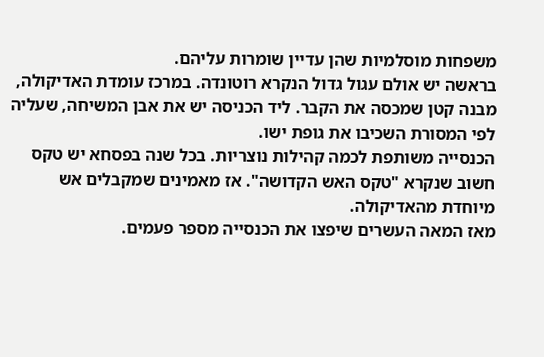משפחות מוסלמיות שהן עדיין שומרות עליהם.
בראשה יש אולם עגול גדול הנקרא רוטונדה. במרכז עומדת האדיקולה, מבנה קטן שמכסה את הקבר. ליד הכניסה יש את אבן המשיחה, שעליה לפי המסורת השכיבו את גופת ישו.
הכנסייה משותפת לכמה קהילות נוצריות. בכל שנה בפסחא יש טקס חשוב שנקרא "טקס האש הקדושה". אז מאמינים שמקבלים אש מיוחדת מהאדיקולה.
מאז המאה העשרים שיפצו את הכנסייה מספר פעמים.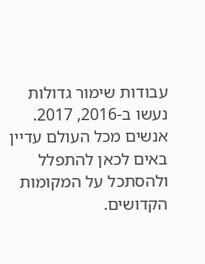עבודות שימור גדולות נעשו ב-2016, 2017. אנשים מכל העולם עדיין באים לכאן להתפלל ולהסתכל על המקומות הקדושים.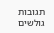תגובות גולשים